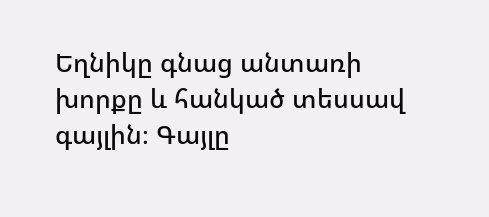Եղնիկը գնաց անտառի խորքը և հանկած տեսսավ գայլին։ Գայլը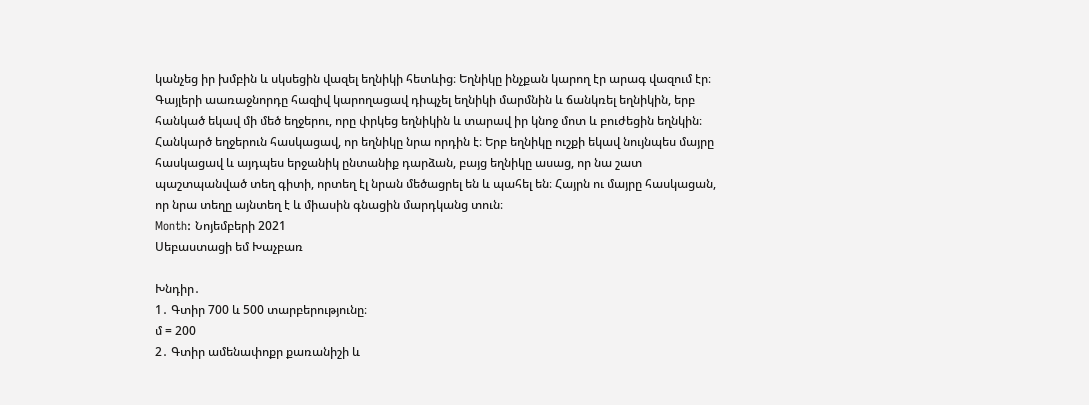կանչեց իր խմբին և սկսեցին վազել եղնիկի հետևից։ Եղնիկը ինչքան կարող էր արագ վազում էր։ Գայլերի աառաջնորդը հազիվ կարողացավ դիպչել եղնիկի մարմնին և ճանկռել եղնիկին, երբ հանկած եկավ մի մեծ եղջերու, որը փրկեց եղնիկին և տարավ իր կնոջ մոտ և բուժեցին եղնկին։ Հանկարծ եղջերուն հասկացավ, որ եղնիկը նրա որդին է։ Երբ եղնիկը ուշքի եկավ նույնպես մայրը հասկացավ և այդպես երջանիկ ընտանիք դարձան, բայց եղնիկը ասաց, որ նա շատ պաշտպանված տեղ գիտի, որտեղ էլ նրան մեծացրել են և պահել են։ Հայրն ու մայրը հասկացան, որ նրա տեղը այնտեղ է և միասին գնացին մարդկանց տուն։
Month: Նոյեմբերի 2021
Սեբաստացի եմ Խաչբառ

Խնդիր․
1․ Գտիր 700 և 500 տարբերությունը։
մ = 200
2․ Գտիր ամենափոքր քառանիշի և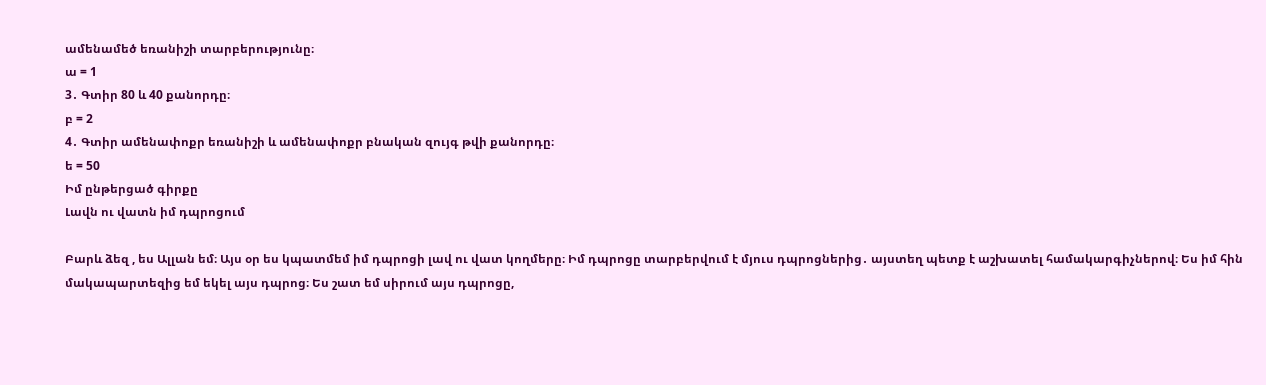ամենամեծ եռանիշի տարբերությունը։
ա = 1
3․ Գտիր 80 և 40 քանորդը։
բ = 2
4․ Գտիր ամենափոքր եռանիշի և ամենափոքր բնական զույգ թվի քանորդը։
ե = 50
Իմ ընթերցած գիրքը
Լավն ու վատն իմ դպրոցում

Բարև ձեզ , ես Ալլան եմ։ Այս օր ես կպատմեմ իմ դպրոցի լավ ու վատ կողմերը։ Իմ դպրոցը տարբերվում է մյուս դպրոցներից․ այստեղ պետք է աշխատել համակարգիչներով։ Ես իմ հին մակապարտեզից եմ եկել այս դպրոց։ Ես շատ եմ սիրում այս դպրոցը,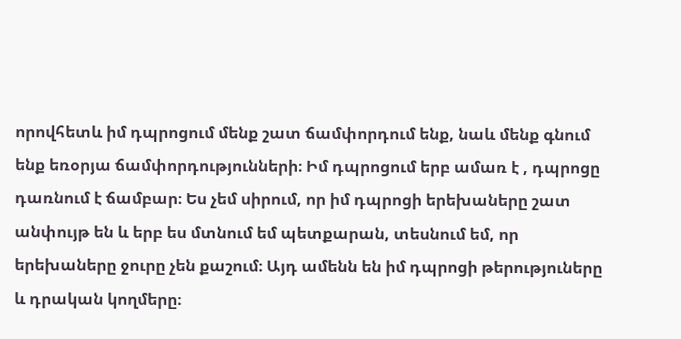որովհետև իմ դպրոցում մենք շատ ճամփորդում ենք, նաև մենք գնում ենք եռօրյա ճամփորդությունների։ Իմ դպրոցում երբ ամառ է , դպրոցը դառնում է ճամբար։ Ես չեմ սիրում, որ իմ դպրոցի երեխաները շատ անփույթ են և երբ ես մտնում եմ պետքարան, տեսնում եմ, որ երեխաները ջուրը չեն քաշում։ Այդ ամենն են իմ դպրոցի թերություները և դրական կողմերը։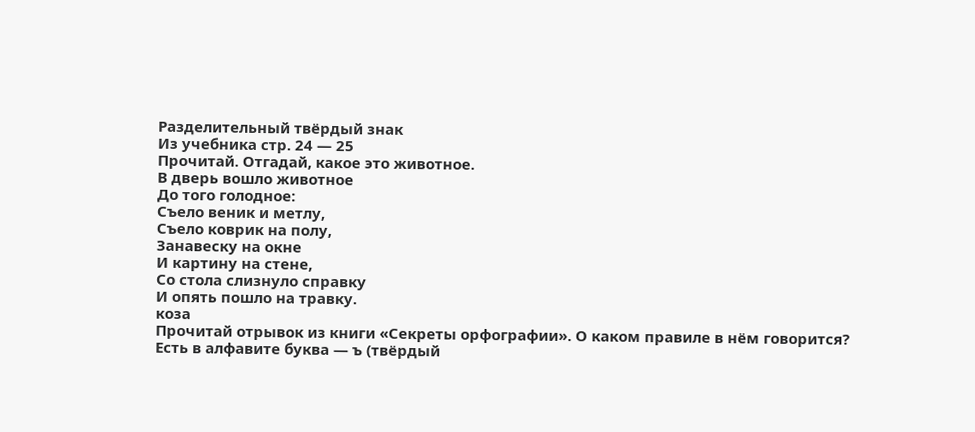Разделительный твёрдый знак
Из учебника стр. 24 — 25
Прочитай. Отгадай, какое это животное.
В дверь вошло животное
До того голодное:
Съело веник и метлу,
Съело коврик на полу,
Занавеску на окне
И картину на стене,
Со стола слизнуло справку
И опять пошло на травку.
коза
Прочитай отрывок из книги «Секреты орфографии». О каком правиле в нём говорится?
Есть в алфавите буква — ъ (твёрдый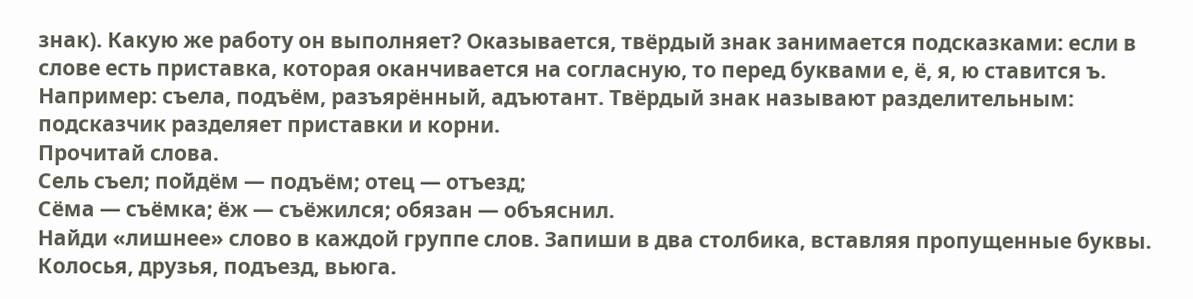знак). Какую же работу он выполняет? Оказывается, твёрдый знак занимается подсказками: если в слове есть приставка, которая оканчивается на согласную, то перед буквами е, ё, я, ю ставится ъ. Например: съела, подъём, разъярённый, адъютант. Твёрдый знак называют разделительным: подсказчик разделяет приставки и корни.
Прочитай слова.
Сель съел; пойдём — подъём; отец — отъезд;
Сёма — съёмка; ёж — съёжился; обязан — объяснил.
Найди «лишнее» слово в каждой группе слов. Запиши в два столбика, вставляя пропущенные буквы.
Колосья, друзья, подъезд, вьюга.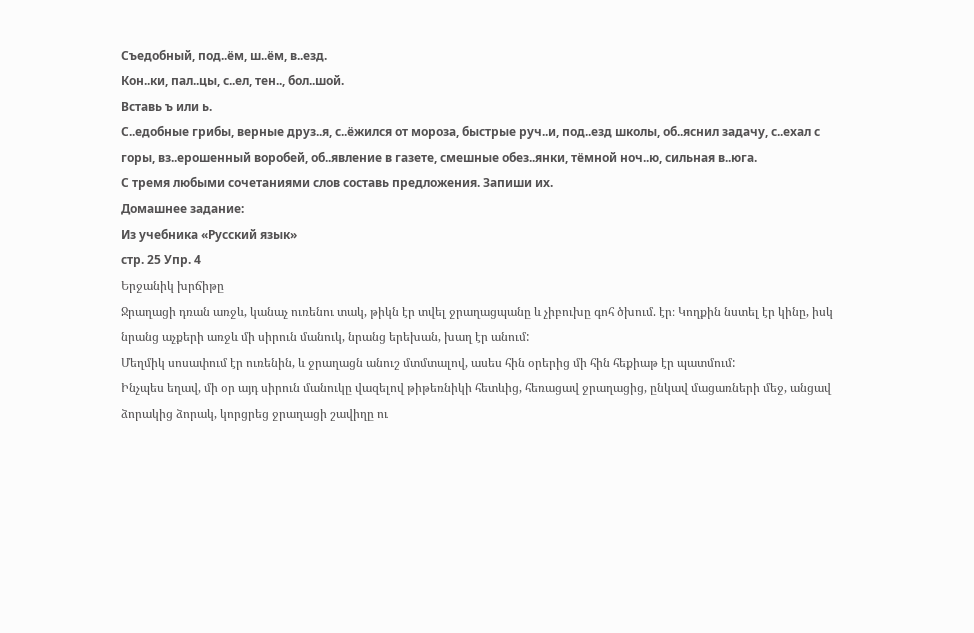Съедобный, под..ём, ш..ём, в..езд.
Кон..ки, пал..цы, с..ел, тен.., бол..шой.
Вставь ъ или ь.
С..едобные грибы, верные друз..я, с..ёжился от мороза, быстрые руч..и, под..езд школы, об..яснил задачу, с..ехал с горы, вз..ерошенный воробей, об..явление в газете, смешные обез..янки, тёмной ноч..ю, сильная в..юга.
С тремя любыми сочетаниями слов составь предложения. Запиши их.
Домашнее задание:
Из учебника «Русский язык»
стр. 25 Упр. 4
Երջանիկ խրճիթը
Ջրաղացի դռան առջև, կանաչ ուռենու տակ, թիկն էր տվել ջրաղացպանը և չիբուխը գոհ ծխում. էր։ Կողքին նստել էր կինը, իսկ նրանց աչքերի առջև մի սիրուն մանուկ, նրանց երեխան, խաղ էր անում:
Մեղմիկ սոսափում էր ուռենին, և ջրաղացն անուշ մտմտալով, ասես հին օրերից մի հին հեքիաթ էր պատմում:
Ինչպես եղավ, մի օր այդ սիրուն մանուկը վազելով թիթեռնիկի հետևից, հեռացավ ջրաղացից, ընկավ մացառների մեջ, անցավ ձորակից ձորակ, կորցրեց ջրաղացի շավիղը ու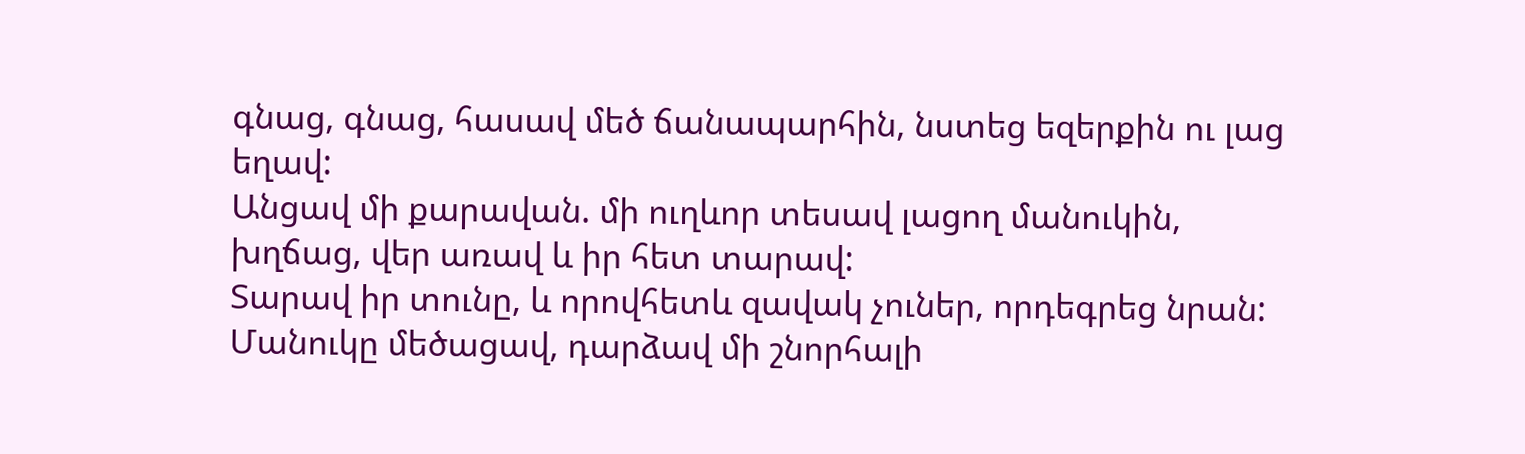գնաց, գնաց, հասավ մեծ ճանապարհին, նստեց եզերքին ու լաց եղավ:
Անցավ մի քարավան. մի ուղևոր տեսավ լացող մանուկին, խղճաց, վեր առավ և իր հետ տարավ:
Տարավ իր տունը, և որովհետև զավակ չուներ, որդեգրեց նրան:
Մանուկը մեծացավ, դարձավ մի շնորհալի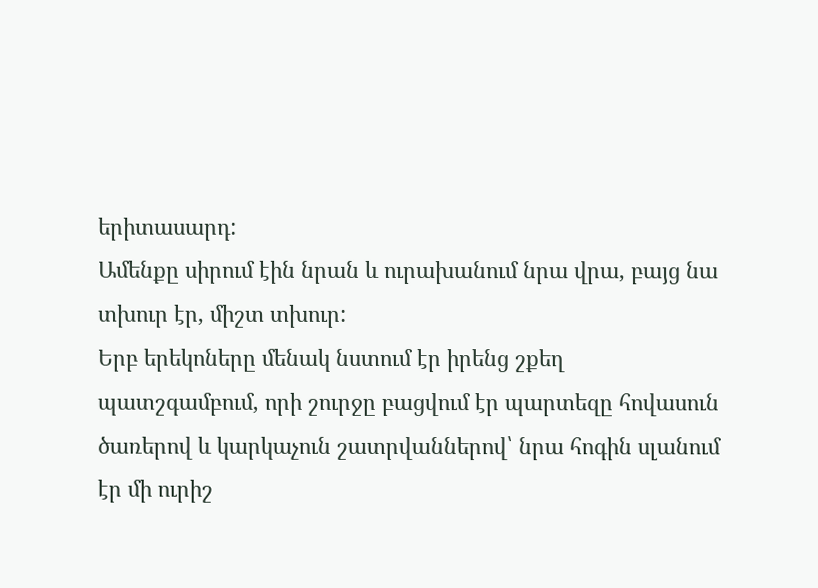երիտասարդ:
Ամենքը սիրում էին նրան և ուրախանում նրա վրա, բայց նա տխուր էր, միշտ տխուր:
Երբ երեկոները մենակ նստում էր իրենց շքեղ պատշգամբում, որի շուրջը բացվում էր պարտեզը հովասուն ծառերով և կարկաչուն շատրվաններով՝ նրա հոգին սլանում էր մի ուրիշ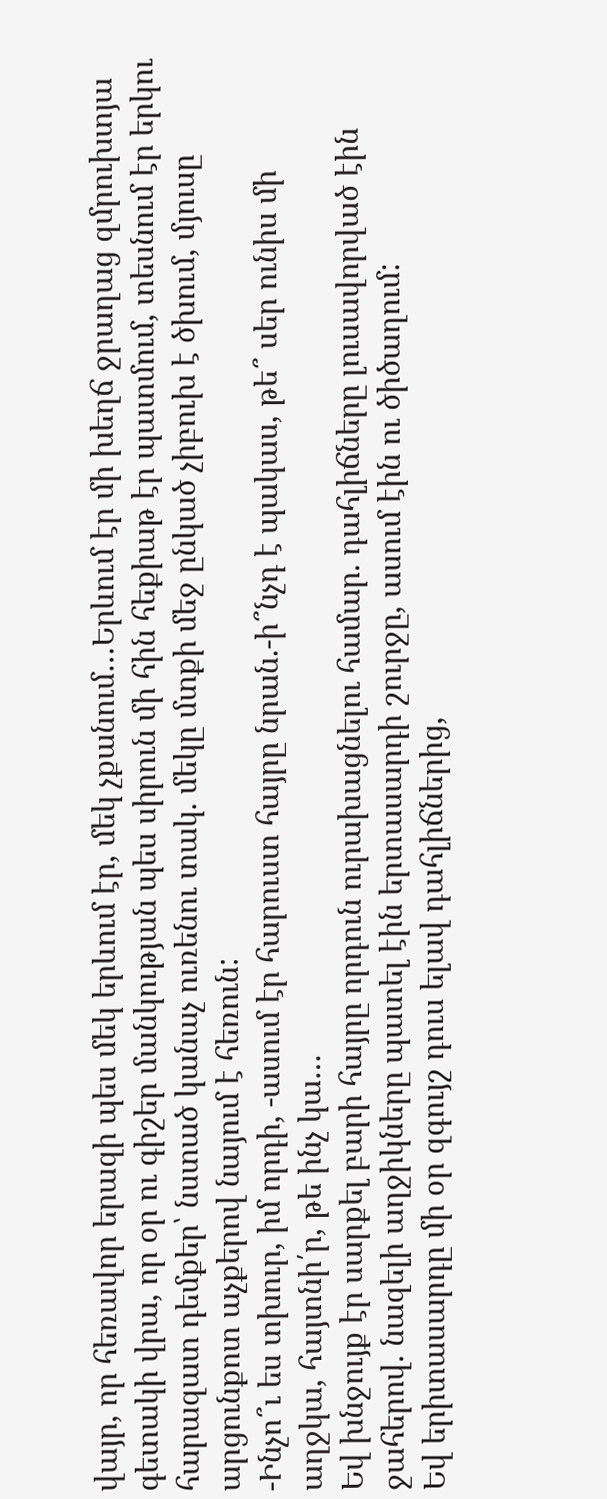վայր, որ հեռավոր երազի պես մեկ երևում էր, մեկ չքանում…Երևում էր մի խեղճ ջրաղաց զմրուխտյա գետակի վրա, որ օր ու գիշեր մանկության պես սիրուն մի հին հեքիաթ էր պատմում, տեսնում էր երկու հարազատ դեմքեր՝ նստած կանաչ ուռենու տակ. մեկը մտքի մեջ ընկած չիբուխ է ծխում, մյուսը արցունքոտ աչքերով նայում է հեռուն:
-Ինչո՞ւ ես տխուր, իմ որդի, -ասում էր հարուստ հայրը նրան.-ի՞նչդ է պակաս, թե՞ սեր ունիս մի աղջկա, հայտնի՛ր, թե ինչ կա…
Եվ խնջույք էր սարքել բարի հայրը որդուն ուրախացնելու համար. դահլիճները լուսավորված էին ջահերով. նազելի աղջիկները պատել էին երտասարդի շուրջը, ասում էին ու ծիծաղում:
Եվ երիտասարդը մի օր զգույշ դուս ելավ դահլիճներից,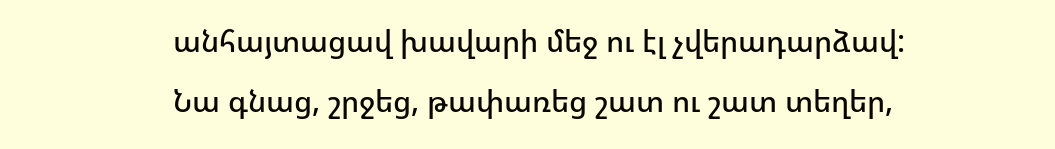անհայտացավ խավարի մեջ ու էլ չվերադարձավ:
Նա գնաց, շրջեց, թափառեց շատ ու շատ տեղեր,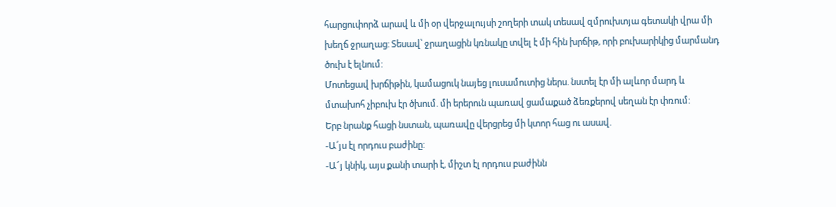հարցուփորձ արավ և մի օր վերջալույսի շողերի տակ տեսավ զմրուխտյա գետակի վրա մի խեղճ ջրաղաց: Տեսավ՝ ջրաղացին կռնակը տվել է մի հին խրճիթ, որի բուխարիկից մարմանդ ծուխ է ելնում:
Մոտեցավ խրճիթին, կամացուկ նայեց լուսամուտից ներս. նստել էր մի ալևոր մարդ և մտախոհ չիբուխ էր ծխում. մի երերուն պառավ ցամաքած ձեռքերով սեղան էր փռում:
Երբ նրանք հացի նստան, պառավը վերցրեց մի կտոր հաց ու ասավ.
-Ա՛յս էլ որդուս բաժինը:
-Ա՜յ կնիկ, այս քանի տարի է, միշտ էլ որդուս բաժինն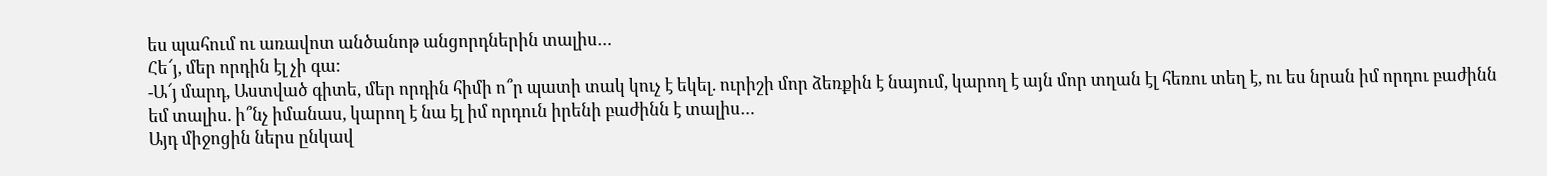ես պահում ու առավոտ անծանոթ անցորդներին տալիս…
Հե՜յ, մեր որդին էլ չի գա:
-Ա՜յ մարդ, Աստված գիտե, մեր որդին հիմի ո՞ր պատի տակ կուչ է եկել. ուրիշի մոր ձեռքին է նայում, կարող է այն մոր տղան էլ հեռու տեղ է, ու ես նրան իմ որդու բաժինն եմ տալիս. ի՞նչ իմանաս, կարող է նա էլ իմ որդուն իրենի բաժինն է տալիս…
Այդ միջոցին ներս ընկավ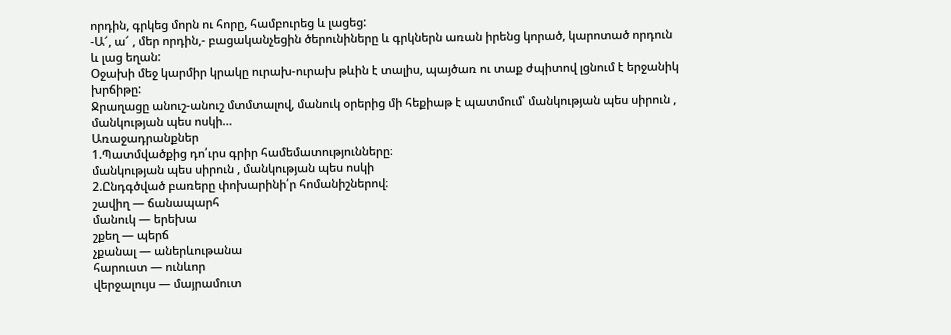որդին, գրկեց մորն ու հորը, համբուրեց և լացեց:
-Ա՜, ա՜ , մեր որդին,- բացականչեցին ծերունիները և գրկներն առան իրենց կորած, կարոտած որդուն և լաց եղան:
Օջախի մեջ կարմիր կրակը ուրախ-ուրախ թևին է տալիս, պայծառ ու տաք ժպիտով լցնում է երջանիկ խրճիթը:
Ջրաղացը անուշ-անուշ մտմտալով, մանուկ օրերից մի հեքիաթ է պատմում՝ մանկության պես սիրուն , մանկության պես ոսկի…
Առաջադրանքներ
1.Պատմվածքից դո՛ւրս գրիր համեմատությունները։
մանկության պես սիրուն , մանկության պես ոսկի
2.Ընդգծված բառերը փոխարինի՛ր հոմանիշներով։
շավիղ — ճանապարհ
մանուկ — երեխա
շքեղ — պերճ
չքանալ — աներևութանա
հարուստ — ունևոր
վերջալույս — մայրամուտ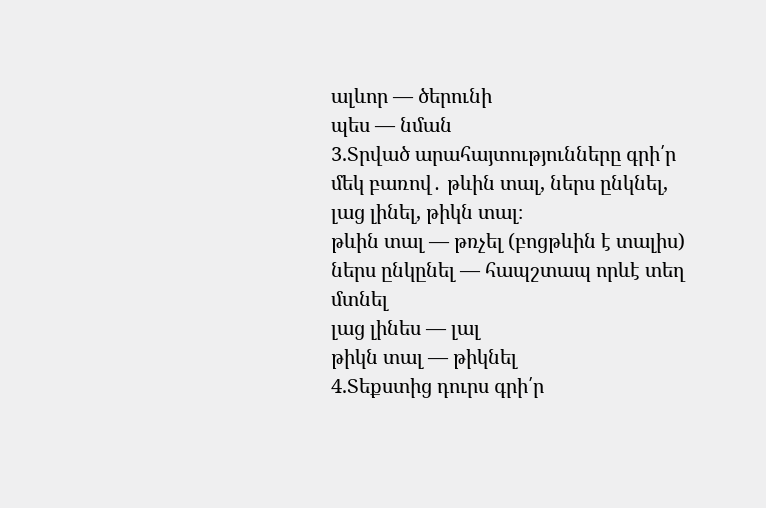ալևոր — ծերունի
պես — նման
3.Տրված արահայտությունները գրի՛ր մեկ բառով․ թևին տալ, ներս ընկնել, լաց լինել, թիկն տալ։
թևին տալ — թռչել (բոցթևին է տալիս)
ներս ընկընել — հապշտապ որևէ տեղ մտնել
լաց լինես — լալ
թիկն տալ — թիկնել
4.Տեքստից դուրս գրի՛ր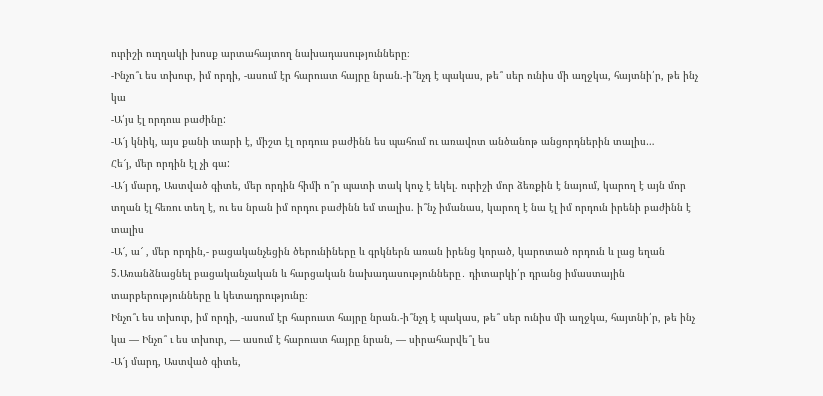ուրիշի ուղղակի խոսք արտահայտող նախադասությունները։
-Ինչո՞ւ ես տխուր, իմ որդի, -ասում էր հարուստ հայրը նրան.-ի՞նչդ է պակաս, թե՞ սեր ունիս մի աղջկա, հայտնի՛ր, թե ինչ կա
-Ա՛յս էլ որդուս բաժինը:
-Ա՜յ կնիկ, այս քանի տարի է, միշտ էլ որդուս բաժինն ես պահում ու առավոտ անծանոթ անցորդներին տալիս…
Հե՜յ, մեր որդին էլ չի գա:
-Ա՜յ մարդ, Աստված գիտե, մեր որդին հիմի ո՞ր պատի տակ կուչ է եկել. ուրիշի մոր ձեռքին է նայում, կարող է այն մոր տղան էլ հեռու տեղ է, ու ես նրան իմ որդու բաժինն եմ տալիս. ի՞նչ իմանաս, կարող է նա էլ իմ որդուն իրենի բաժինն է տալիս
-Ա՜, ա՜ , մեր որդին,- բացականչեցին ծերունիները և գրկներն առան իրենց կորած, կարոտած որդուն և լաց եղան
5.Առանձնացնել բացականչական և հարցական նախադասությունները․ դիտարկի՛ր դրանց իմաստային տարբերությունները և կետադրությունը։
Ինչո՞ւ ես տխուր, իմ որդի, -ասում էր հարուստ հայրը նրան.-ի՞նչդ է պակաս, թե՞ սեր ունիս մի աղջկա, հայտնի՛ր, թե ինչ կա — Ինչո՞ ւ ես տխուր, — ասում է հարուստ հայրը նրան, — սիրահարվե՞լ ես
-Ա՜յ մարդ, Աստված գիտե,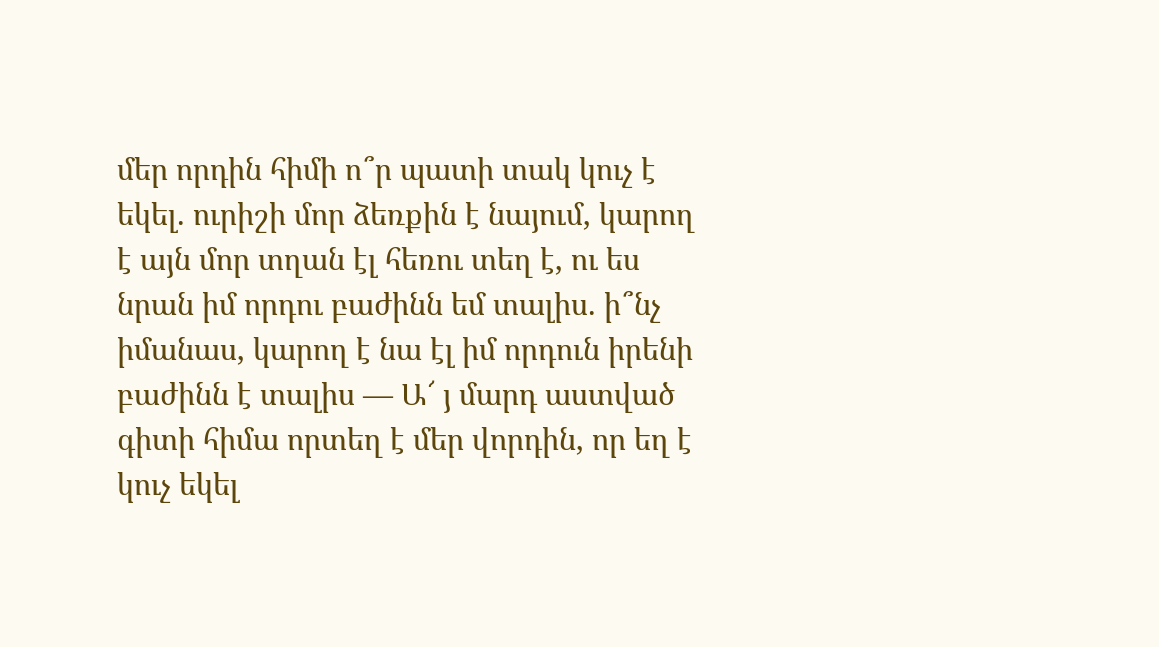մեր որդին հիմի ո՞ր պատի տակ կուչ է եկել. ուրիշի մոր ձեռքին է նայում, կարող է այն մոր տղան էլ հեռու տեղ է, ու ես նրան իմ որդու բաժինն եմ տալիս. ի՞նչ իմանաս, կարող է նա էլ իմ որդուն իրենի բաժինն է տալիս — Ա՜ յ մարդ աստված գիտի հիմա որտեղ է մեր վորդին, որ եղ է կուչ եկել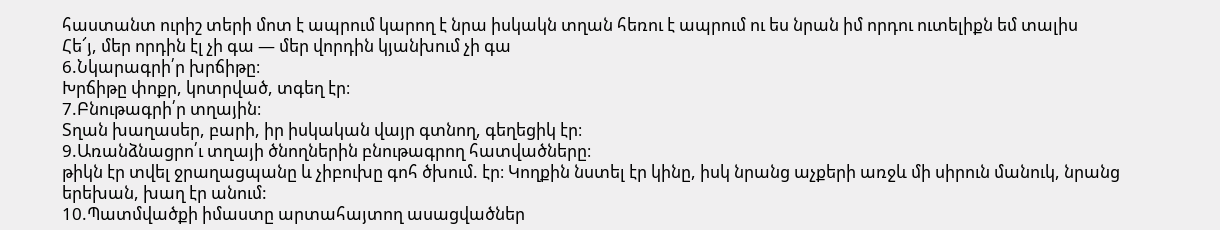հաստանտ ուրիշ տերի մոտ է ապրում կարող է նրա իսկակն տղան հեռու է ապրում ու ես նրան իմ որդու ուտելիքն եմ տալիս
Հե՜յ, մեր որդին էլ չի գա — մեր վորդին կյանխում չի գա
6.Նկարագրի՛ր խրճիթը։
Խրճիթը փոքր, կոտրված, տգեղ էր։
7.Բնութագրի՛ր տղային։
Տղան խաղասեր, բարի, իր իսկական վայր գտնող, գեղեցիկ էր։
9.Առանձնացրո՛ւ տղայի ծնողներին բնութագրող հատվածները։
թիկն էր տվել ջրաղացպանը և չիբուխը գոհ ծխում. էր։ Կողքին նստել էր կինը, իսկ նրանց աչքերի առջև մի սիրուն մանուկ, նրանց երեխան, խաղ էր անում:
10.Պատմվածքի իմաստը արտահայտող ասացվածներ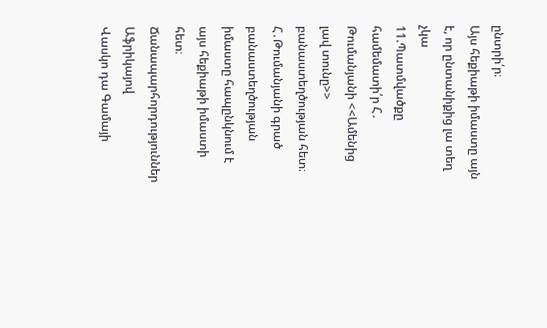ընտրի՛ր։
Այս հեքիաթի իմաստը այն է, որ ընտանիքից լա տեղ չկա
11.Պատմվածքը համեմատի՛ր Հ․ Թումանյանի <<Ամենից լավ տունը>> բանաստեղծության հետ։
Հ․Թումանյանի գրած բանաստեղծության իմաստը հապընկնում է այս հեքիաթի իմաստի հետ։
Ճանապարհորդություններ Աֆրիկայով
Վասկո դա Գամայի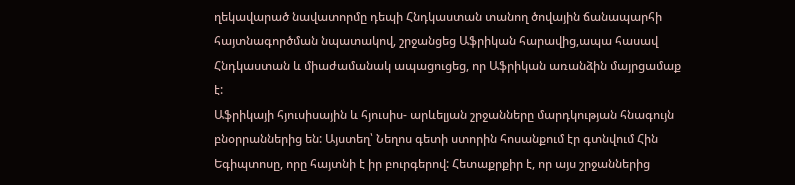ղեկավարած նավատորմը դեպի Հնդկաստան տանող ծովային ճանապարհի հայտնագործման նպատակով, շրջանցեց Աֆրիկան հարավից,ապա հասավ Հնդկաստան և միաժամանակ ապացուցեց, որ Աֆրիկան առանձին մայրցամաք է:
Աֆրիկայի հյուսիսային և հյուսիս- արևելյան շրջանները մարդկության հնագույն բնօրրաններից են: Այստեղ՝ Նեղոս գետի ստորին հոսանքում էր գտնվում Հին Եգիպտոսը, որը հայտնի է իր բուրգերով: Հետաքրքիր է, որ այս շրջաններից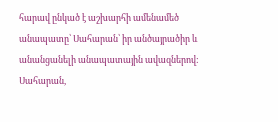հարավ ընկած է աշխարհի ամենամեծ անապատը՝ Սահարան՝ իր անծայրածիր և անանցանելի անապատային ավազներով:
Սահարան,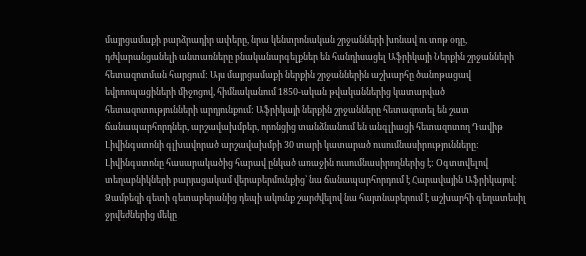մայրցամաքի բարձրադիր ափերը, նրա կենտրոնական շրջանների խոնավ ու տոթ օդը, դժվարանցանելի անտառները բնականարգելքներ են հանդիսացել Աֆրիկայի Ներքին շրջանների հետազոտման հարցում: Այս մայրցամաքի ներքին շրջաններին աշխարհը ծանոթացավ եվրոոպացիների միջոցով, հիմնականում 1850-ական թվականներից կատարված հետազոտությունների արդյունքում: Աֆրիկայի ներքին շրջանները հետազոտել են շատ ճանապարհորդներ, արշավախմբեր, որոնցից տանձնանում են անգլիացի հետազոտող Դավիթ Լիվինգստոնի գլխավորած արշավախմբի 30 տարի կատարած ուսումնասիրությունները:
Լիվինգստոնը հասարակածից հարավ ընկած առաջին ուսումնասիրողներից է: Օգտտվելով տեղաբնիկների բարյացակամ վերաբերմունքից՝ նա ճանապարհորդում է Հարավային Աֆրիկայով: Ձամբեզի գետի գետաբերանից դեպի ակունք շարժվելով նա հայտնաբերում է աշխարհի գեղատեսիլ ջրվեժներից մեկը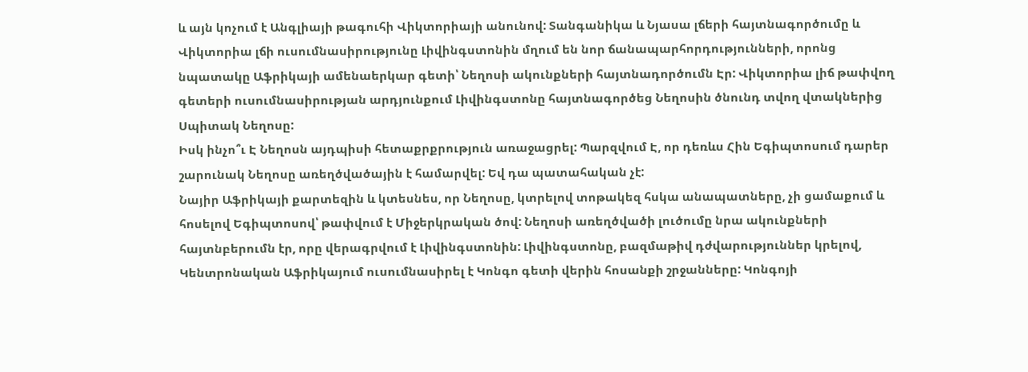և այն կոչում է Անգլիայի թագուհի Վիկտորիայի անունով: Տանգանիկա և Նյասա լճերի հայտնագործումը և Վիկտորիա լճի ուսումնասիրությունը Լիվինգստոնին մղում են նոր ճանապարհորդությունների, որոնց նպատակը Աֆրիկայի ամենաերկար գետի՝ Նեղոսի ակունքների հայտնադործումն Էր: Վիկտորիա լիճ թափվող գետերի ուսումնասիրության արդյունքում Լիվինգստոնը հայտնագործեց Նեղոսին ծնունդ տվող վտակներից Սպիտակ Նեղոսը:
Իսկ ինչո՞ւ Է Նեղոսն այդպիսի հետաքրքրություն առաջացրել: Պարզվում Է, որ դեռևս Հին Եգիպտոսում դարեր շարունակ Նեղոսը առեղծվածային է համարվել: Եվ դա պատահական չէ:
Նայիր Աֆրիկայի քարտեզին և կտեսնես, որ Նեղոսը, կտրելով տոթակեզ հսկա անապատները, չի ցամաքում և հոսելով Եգիպտոսով՝ թափվում է Միջերկրական ծով: Նեղոսի առեղծվածի լուծումը նրա ակունքների հայտնբերումն էր, որը վերագրվում է Լիվինգստոնին: Լիվինգստոնը, բազմաթիվ դժվարություններ կրելով, Կենտրոնական Աֆրիկայում ուսումնասիրել է Կոնգո գետի վերին հոսանքի շրջանները: Կոնգոյի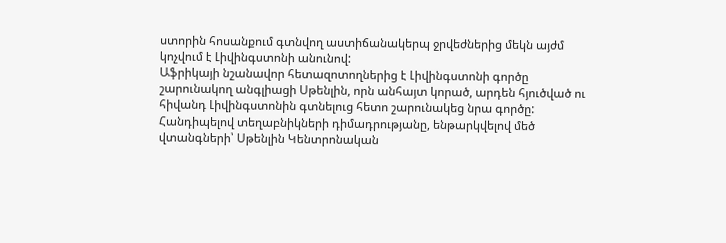ստորին հոսանքում գտնվող աստիճանակերպ ջրվեժներից մեկն այժմ կոչվում է Լիվինգստոնի անունով:
Աֆրիկայի նշանավոր հետազոտողներից է Լիվինգստոնի գործը շարունակող անգլիացի Սթենլին, որն անհայտ կորած, արդեն հյուծված ու հիվանդ Լիվինգստոնին գտնելուց հետո շարունակեց նրա գործը: Հանդիպելով տեղաբնիկների դիմադրությանը, ենթարկվելով մեծ վտանգների՝ Սթենլին Կենտրոնական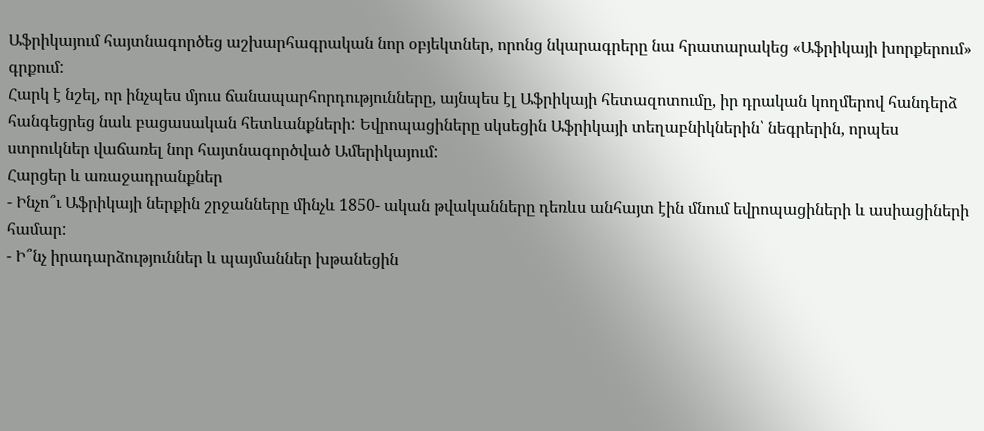Աֆրիկայում հայտնագործեց աշխարհագրական նոր օբյեկտներ, որոնց նկարագրերը նա հրատարակեց «Աֆրիկայի խորքերում» գրքում:
Հարկ է նշել, որ ինչպես մյուս ճանապարհորդությունները, այնպես էլ Աֆրիկայի հետազոտումը, իր դրական կողմերով հանդերձ հանգեցրեց նաև բացասական հետևանքների: Եվրոպացիները սկսեցին Աֆրիկայի տեղաբնիկներին՝ նեգրերին, որպես ստրուկներ վաճառել նոր հայտնագործված Ամերիկայում:
Հարցեր և առաջադրանքներ
- Ինչո՞ւ Աֆրիկայի ներքին շրջանները մինչև 1850- ական թվականները դեռևս անհայտ էին մնում եվրոպացիների և ասիացիների համար:
- Ի՞նչ իրադարձություններ և պայմաններ խթանեցին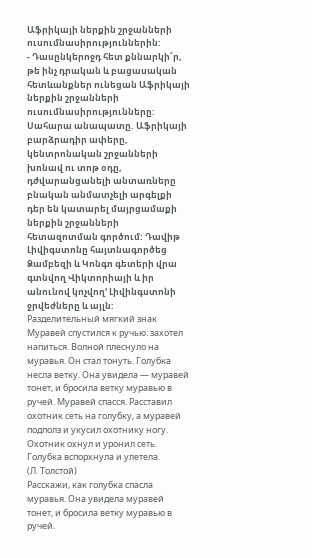Աֆրիկայի ներքին շրջանների ուսումնասիրություններին:
- Դասընկերոջդ հետ քննարկի՜ր, թե ինչ դրական և բացասական հետևանքներ ունեցան Աֆրիկայի ներքին շրջանների ուսումնասիրությունները:
Սահարա անապատը. Աֆրիկայի բարձրադիր ափերը, կենտրոնական շրջանների խոնավ ու տոթ օդը, դժվարանցանելի անտառները բնական անմատչելի արգելքի դեր են կատարել մայրցամաքի ներքին շրջանների հետազոտման գործում: Դավիթ Լիվիգստոնը հայտնագործեց Ձամբեզի և Կոնգո գետերի վրա գտնվող Վիկտորիայի և իր անունով կոչվող’ Լիվինգստոնի ջրվեժները և այլն:
Разделительный мягкий знак
Муравей спустился к ручью: захотел напиться. Волной плеснуло на муравья. Он стал тонуть. Голубка несла ветку. Она увидела — муравей тонет, и бросила ветку муравью в ручей. Муравей спасся. Расставил охотник сеть на голубку, а муравей подполз и укусил охотнику ногу. Охотник охнул и уронил сеть. Голубка вспорхнула и улетела.
(Л. Толстой)
Расскажи, как голубка спасла муравья. Она увидела муравей тонет, и бросила ветку муравью в ручей.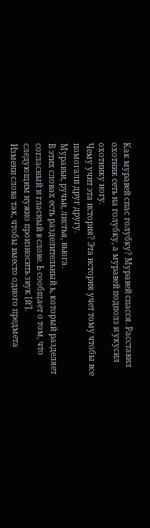Как муравей спас голубку? Муравей спасся. Расставил охотник сеть на голубку, а муравей подполз и укусил охотнику ногу.
Чему учит эта история? Эта история учет тому чтобы все помогали друг другу.
Муравьи, ручьи, листья, вьюга.
В этих словах есть разделительный ь, который разделяет согласный и гласный в слове. Ь сообщает о том, что следующим нужно произносить звук [й’].
Измени слова так, чтобы вместо одного предмета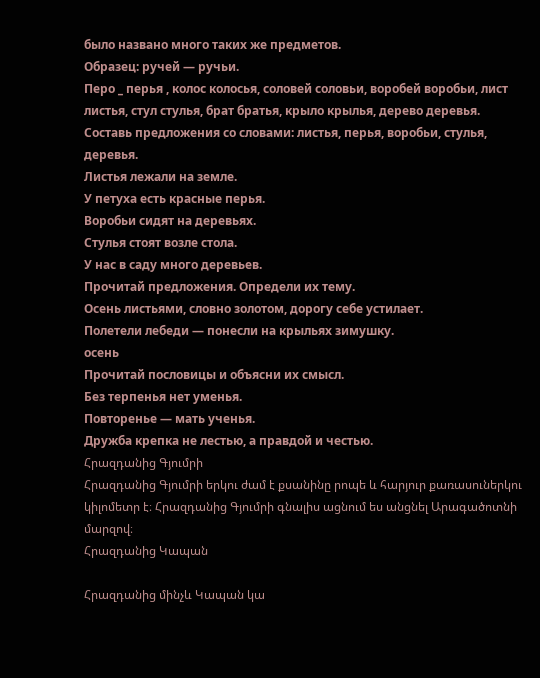было названо много таких же предметов.
Образец: ручей — ручьи.
Перо _ перья , колос колосья, соловей соловьи, воробей воробьи, лист листья, стул стулья, брат братья, крыло крылья, дерево деревья.
Составь предложения со словами: листья, перья, воробьи, стулья, деревья.
Листья лежали на земле.
У петуха есть красные перья.
Воробьи сидят на деревьях.
Стулья стоят возле стола.
У нас в саду много деревьев.
Прочитай предложения. Определи их тему.
Осень листьями, словно золотом, дорогу себе устилает.
Полетели лебеди — понесли на крыльях зимушку.
осень
Прочитай пословицы и объясни их смысл.
Без терпенья нет уменья.
Повторенье — мать ученья.
Дружба крепка не лестью, а правдой и честью.
Հրազդանից Գյումրի
Հրազդանից Գյումրի երկու ժամ է քսանինը րոպե և հարյուր քառասուներկու կիլոմետր է։ Հրազդանից Գյումրի գնալիս ացնում ես անցնել Արագածոտնի մարզով։
Հրազդանից Կապան

Հրազդանից մինչև Կապան կա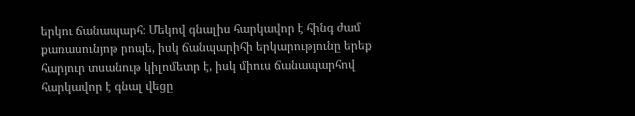երկու ճանապարհ։ Մեկով գնալիս հարկավոր է հինգ ժամ քառասունյոթ րոպե, իսկ ճանպարիհի երկարությունը երեք հարյուր տսանութ կիլոմետր է, իսկ միուս ճանապարհով հարկավոր է գնալ վեցը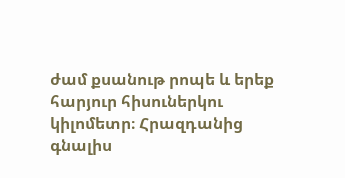ժամ քսանութ րոպե և երեք հարյուր հիսուներկու կիլոմետր։ Հրազդանից գնալիս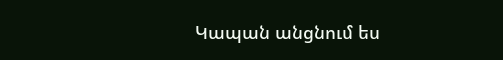Կապան անցնում ես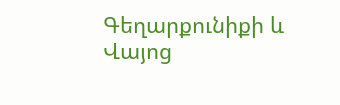Գեղարքունիքի և Վայոց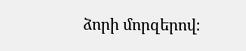ձորի մորզերով։